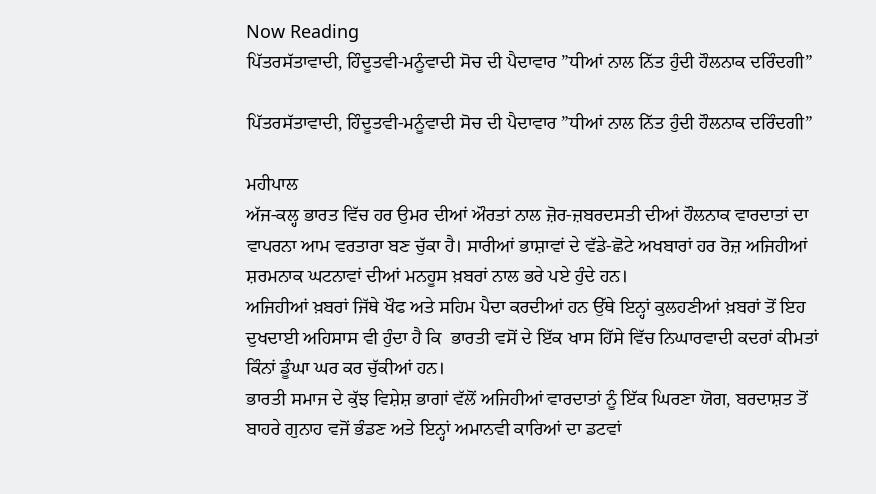Now Reading
ਪਿੱਤਰਸੱਤਾਵਾਦੀ, ਹਿੰਦੂਤਵੀ-ਮਨੂੰਵਾਦੀ ਸੋਚ ਦੀ ਪੈਦਾਵਾਰ ”ਧੀਆਂ ਨਾਲ ਨਿੱਤ ਹੁੰਦੀ ਹੌਲਨਾਕ ਦਰਿੰਦਗੀ”

ਪਿੱਤਰਸੱਤਾਵਾਦੀ, ਹਿੰਦੂਤਵੀ-ਮਨੂੰਵਾਦੀ ਸੋਚ ਦੀ ਪੈਦਾਵਾਰ ”ਧੀਆਂ ਨਾਲ ਨਿੱਤ ਹੁੰਦੀ ਹੌਲਨਾਕ ਦਰਿੰਦਗੀ”

ਮਹੀਪਾਲ
ਅੱਜ-ਕਲ੍ਹ ਭਾਰਤ ਵਿੱਚ ਹਰ ਉਮਰ ਦੀਆਂ ਔਰਤਾਂ ਨਾਲ ਜ਼ੋਰ-ਜ਼ਬਰਦਸਤੀ ਦੀਆਂ ਹੌਲਨਾਕ ਵਾਰਦਾਤਾਂ ਦਾ ਵਾਪਰਨਾ ਆਮ ਵਰਤਾਰਾ ਬਣ ਚੁੱਕਾ ਹੈ। ਸਾਰੀਆਂ ਭਾਸ਼ਾਵਾਂ ਦੇ ਵੱਡੇ-ਛੋਟੇ ਅਖਬਾਰਾਂ ਹਰ ਰੋਜ਼ ਅਜਿਹੀਆਂ ਸ਼ਰਮਨਾਕ ਘਟਨਾਵਾਂ ਦੀਆਂ ਮਨਹੂਸ ਖ਼ਬਰਾਂ ਨਾਲ ਭਰੇ ਪਏ ਹੁੰਦੇ ਹਨ।
ਅਜਿਹੀਆਂ ਖ਼ਬਰਾਂ ਜਿੱਥੇ ਖੌਫ ਅਤੇ ਸਹਿਮ ਪੈਦਾ ਕਰਦੀਆਂ ਹਨ ਉੱਥੇ ਇਨ੍ਹਾਂ ਕੁਲਹਣੀਆਂ ਖ਼ਬਰਾਂ ਤੋਂ ਇਹ ਦੁਖਦਾਈ ਅਹਿਸਾਸ ਵੀ ਹੁੰਦਾ ਹੈ ਕਿ  ਭਾਰਤੀ ਵਸੋਂ ਦੇ ਇੱਕ ਖਾਸ ਹਿੱਸੇ ਵਿੱਚ ਨਿਘਾਰਵਾਦੀ ਕਦਰਾਂ ਕੀਮਤਾਂ  ਕਿੰਨਾਂ ਡੂੰਘਾ ਘਰ ਕਰ ਚੁੱਕੀਆਂ ਹਨ।
ਭਾਰਤੀ ਸਮਾਜ ਦੇ ਕੁੱਝ ਵਿਸ਼ੇਸ਼ ਭਾਗਾਂ ਵੱਲੋਂ ਅਜਿਹੀਆਂ ਵਾਰਦਾਤਾਂ ਨੂੰ ਇੱਕ ਘਿਰਣਾ ਯੋਗ, ਬਰਦਾਸ਼ਤ ਤੋਂ ਬਾਹਰੇ ਗੁਨਾਹ ਵਜੋਂ ਭੰਡਣ ਅਤੇ ਇਨ੍ਹਾਂ ਅਮਾਨਵੀ ਕਾਰਿਆਂ ਦਾ ਡਟਵਾਂ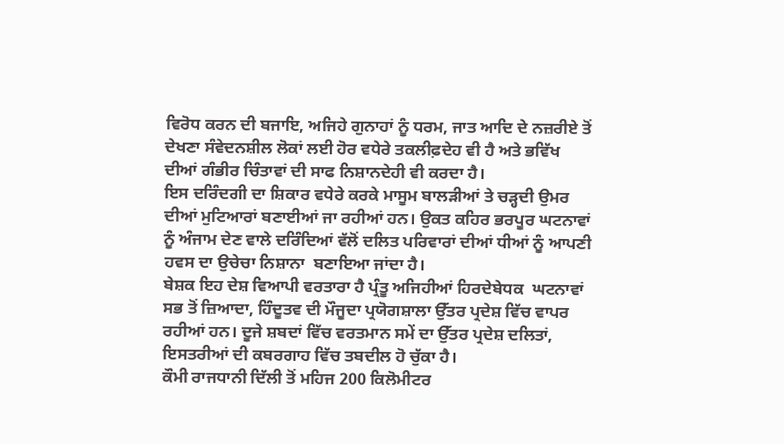ਵਿਰੋਧ ਕਰਨ ਦੀ ਬਜਾਇ, ਅਜਿਹੇ ਗੁਨਾਹਾਂ ਨੂੰ ਧਰਮ, ਜਾਤ ਆਦਿ ਦੇ ਨਜ਼ਰੀਏ ਤੋਂ ਦੇਖਣਾ ਸੰਵੇਦਨਸ਼ੀਲ ਲੋਕਾਂ ਲਈ ਹੋਰ ਵਧੇਰੇ ਤਕਲੀਫ਼ਦੇਹ ਵੀ ਹੈ ਅਤੇ ਭਵਿੱਖ ਦੀਆਂ ਗੰਭੀਰ ਚਿੰਤਾਵਾਂ ਦੀ ਸਾਫ ਨਿਸ਼ਾਨਦੇਹੀ ਵੀ ਕਰਦਾ ਹੈ।
ਇਸ ਦਰਿੰਦਗੀ ਦਾ ਸ਼ਿਕਾਰ ਵਧੇਰੇ ਕਰਕੇ ਮਾਸੂਮ ਬਾਲੜੀਆਂ ਤੇ ਚੜ੍ਹਦੀ ਉਮਰ ਦੀਆਂ ਮੁਟਿਆਰਾਂ ਬਣਾਈਆਂ ਜਾ ਰਹੀਆਂ ਹਨ। ਉਕਤ ਕਹਿਰ ਭਰਪੂਰ ਘਟਨਾਵਾਂ ਨੂੰ ਅੰਜਾਮ ਦੇਣ ਵਾਲੇ ਦਰਿੰਦਿਆਂ ਵੱਲੋਂ ਦਲਿਤ ਪਰਿਵਾਰਾਂ ਦੀਆਂ ਧੀਆਂ ਨੂੰ ਆਪਣੀ ਹਵਸ ਦਾ ਉਚੇਚਾ ਨਿਸ਼ਾਨਾ  ਬਣਾਇਆ ਜਾਂਦਾ ਹੈ।
ਬੇਸ਼ਕ ਇਹ ਦੇਸ਼ ਵਿਆਪੀ ਵਰਤਾਰਾ ਹੈ ਪ੍ਰੰਤੂ ਅਜਿਹੀਆਂ ਹਿਰਦੇਬੇਧਕ  ਘਟਨਾਵਾਂ ਸਭ ਤੋਂ ਜ਼ਿਆਦਾ, ਹਿੰਦੂਤਵ ਦੀ ਮੌਜੂਦਾ ਪ੍ਰਯੋਗਸ਼ਾਲਾ ਉੱਤਰ ਪ੍ਰਦੇਸ਼ ਵਿੱਚ ਵਾਪਰ ਰਹੀਆਂ ਹਨ। ਦੂਜੇ ਸ਼ਬਦਾਂ ਵਿੱਚ ਵਰਤਮਾਨ ਸਮੇਂ ਦਾ ਉੱਤਰ ਪ੍ਰਦੇਸ਼ ਦਲਿਤਾਂ, ਇਸਤਰੀਆਂ ਦੀ ਕਬਰਗਾਹ ਵਿੱਚ ਤਬਦੀਲ ਹੋ ਚੁੱਕਾ ਹੈ।
ਕੌਮੀ ਰਾਜਧਾਨੀ ਦਿੱਲੀ ਤੋਂ ਮਹਿਜ 200 ਕਿਲੋਮੀਟਰ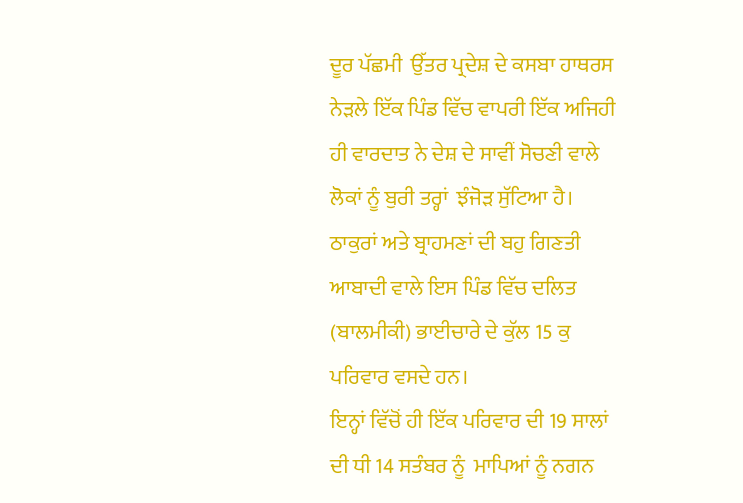ਦੂਰ ਪੱਛਮੀ  ਉੱਤਰ ਪ੍ਰਦੇਸ਼ ਦੇ ਕਸਬਾ ਹਾਥਰਸ ਨੇੜਲੇ ਇੱਕ ਪਿੰਡ ਵਿੱਚ ਵਾਪਰੀ ਇੱਕ ਅਜਿਹੀ ਹੀ ਵਾਰਦਾਤ ਨੇ ਦੇਸ਼ ਦੇ ਸਾਵੀਂ ਸੋਚਣੀ ਵਾਲੇ ਲੋਕਾਂ ਨੂੰ ਬੁਰੀ ਤਰ੍ਹਾਂ  ਝੰਜੋੜ ਸੁੱਟਿਆ ਹੈ।
ਠਾਕੁਰਾਂ ਅਤੇ ਬ੍ਰਾਹਮਣਾਂ ਦੀ ਬਹੁ ਗਿਣਤੀ ਆਬਾਦੀ ਵਾਲੇ ਇਸ ਪਿੰਡ ਵਿੱਚ ਦਲਿਤ (ਬਾਲਮੀਕੀ) ਭਾਈਚਾਰੇ ਦੇ ਕੁੱਲ 15 ਕੁ ਪਰਿਵਾਰ ਵਸਦੇ ਹਨ।
ਇਨ੍ਹਾਂ ਵਿੱਚੋਂ ਹੀ ਇੱਕ ਪਰਿਵਾਰ ਦੀ 19 ਸਾਲਾਂ ਦੀ ਧੀ 14 ਸਤੰਬਰ ਨੂੰ  ਮਾਪਿਆਂ ਨੂੰ ਨਗਨ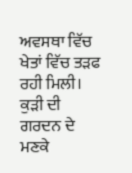ਅਵਸਥਾ ਵਿੱਚ ਖੇਤਾਂ ਵਿੱਚ ਤੜਫ ਰਹੀ ਮਿਲੀ। ਕੁੜੀ ਦੀ ਗਰਦਨ ਦੇ ਮਣਕੇ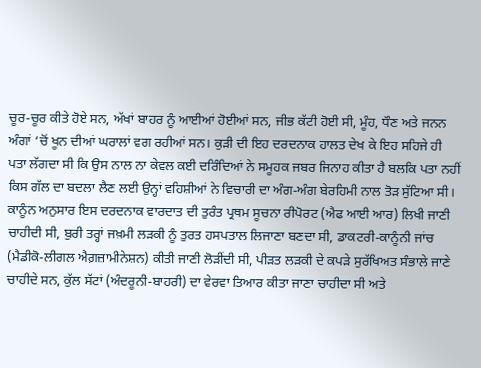ਚੂਰ-ਚੂਰ ਕੀਤੇ ਹੋਏ ਸਨ, ਅੱਖਾਂ ਬਾਹਰ ਨੂੰ ਆਈਆਂ ਹੋਈਆਂ ਸਨ, ਜੀਭ ਕੱਟੀ ਹੋਈ ਸੀ, ਮੂੰਹ, ਧੌਣ ਅਤੇ ਜਨਨ ਅੰਗਾਂ ‘ਚੋਂ ਖੂਨ ਦੀਆਂ ਘਰਾਲਾਂ ਵਗ ਰਹੀਆਂ ਸਨ। ਕੁੜੀ ਦੀ ਇਹ ਦਰਦਨਾਕ ਹਾਲਤ ਦੇਖ ਕੇ ਇਹ ਸਹਿਜੇ ਹੀ ਪਤਾ ਲੱਗਦਾ ਸੀ ਕਿ ਉਸ ਨਾਲ ਨਾ ਕੇਵਲ ਕਈ ਦਰਿੰਦਿਆਂ ਨੇ ਸਮੂਹਕ ਜਬਰ ਜਿਨਾਹ ਕੀਤਾ ਹੈ ਬਲਕਿ ਪਤਾ ਨਹੀਂ ਕਿਸ ਗੱਲ ਦਾ ਬਦਲਾ ਲੈਣ ਲਈ ਉਨ੍ਹਾਂ ਵਹਿਸ਼ੀਆਂ ਨੇ ਵਿਚਾਰੀ ਦਾ ਅੰਗ-ਅੰਗ ਬੇਰਹਿਮੀ ਨਾਲ ਤੋੜ ਸੁੱਟਿਆ ਸੀ।
ਕਾਨੂੰਨ ਅਨੁਸਾਰ ਇਸ ਦਰਦਨਾਕ ਵਾਰਦਾਤ ਦੀ ਤੁਰੰਤ ਪ੍ਰਥਮ ਸੂਚਨਾ ਰੀਪੋਰਟ (ਐਫ ਆਈ ਆਰ) ਲਿਖੀ ਜਾਣੀ ਚਾਹੀਦੀ ਸੀ, ਬੁਰੀ ਤਰ੍ਹਾਂ ਜਖ਼ਮੀ ਲੜਕੀ ਨੂੰ ਤੁਰਤ ਹਸਪਤਾਲ ਲਿਜਾਣਾ ਬਣਦਾ ਸੀ, ਡਾਕਟਰੀ-ਕਾਨੂੰਨੀ ਜਾਂਚ (ਮੈਡੀਕੋ-ਲੀਗਲ ਐਗ਼ਜ਼ਾਮੀਨੇਸ਼ਨ) ਕੀਤੀ ਜਾਣੀ ਲੋੜੀਂਦੀ ਸੀ, ਪੀੜਤ ਲੜਕੀ ਦੇ ਕਪੜੇ ਸੁਰੱਖਿਅਤ ਸੰਭਾਲੇ ਜਾਣੇ ਚਾਹੀਦੇ ਸਨ, ਕੁੱਲ ਸੱਟਾਂ (ਅੰਦਰੂਨੀ-ਬਾਹਰੀ) ਦਾ ਵੇਰਵਾ ਤਿਆਰ ਕੀਤਾ ਜਾਣਾ ਚਾਹੀਦਾ ਸੀ ਅਤੇ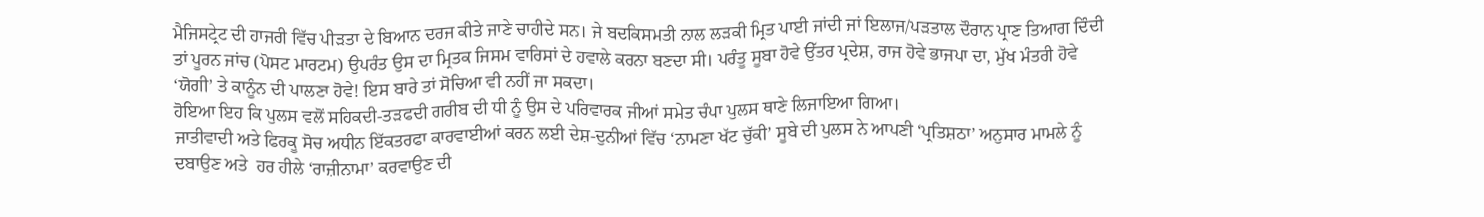ਮੈਜਿਸਟ੍ਰੇਟ ਦੀ ਹਾਜਰੀ ਵਿੱਚ ਪੀੜਤਾ ਦੇ ਬਿਆਨ ਦਰਜ ਕੀਤੇ ਜਾਣੇ ਚਾਹੀਦੇ ਸਨ। ਜੇ ਬਦਕਿਸਮਤੀ ਨਾਲ ਲੜਕੀ ਮ੍ਰਿਤ ਪਾਈ ਜਾਂਦੀ ਜਾਂ ਇਲਾਜ/ਪੜਤਾਲ ਦੌਰਾਨ ਪ੍ਰਾਣ ਤਿਆਗ ਦਿੰਦੀ ਤਾਂ ਪੂਰਨ ਜਾਂਚ (ਪੋਸਟ ਮਾਰਟਮ) ਉਪਰੰਤ ਉਸ ਦਾ ਮ੍ਰਿਤਕ ਜਿਸਮ ਵਾਰਿਸਾਂ ਦੇ ਹਵਾਲੇ ਕਰਨਾ ਬਣਦਾ ਸੀ। ਪਰੰਤੂ ਸੂਬਾ ਹੋਵੇ ਉੱਤਰ ਪ੍ਰਦੇਸ਼, ਰਾਜ ਹੋਵੇ ਭਾਜਪਾ ਦਾ, ਮੁੱਖ ਮੰਤਰੀ ਹੋਵੇ ‘ਯੋਗੀ’ ਤੇ ਕਾਨੂੰਨ ਦੀ ਪਾਲਣਾ ਹੋਵੇ! ਇਸ ਬਾਰੇ ਤਾਂ ਸੋਚਿਆ ਵੀ ਨਹੀਂ ਜਾ ਸਕਦਾ।
ਹੋਇਆ ਇਹ ਕਿ ਪੁਲਸ ਵਲੋਂ ਸਹਿਕਦੀ-ਤੜਫਦੀ ਗਰੀਬ ਦੀ ਧੀ ਨੂੰ ਉਸ ਦੇ ਪਰਿਵਾਰਕ ਜੀਆਂ ਸਮੇਤ ਚੰਪਾ ਪੁਲਸ ਥਾਣੇ ਲਿਜਾਇਆ ਗਿਆ।
ਜਾਤੀਵਾਦੀ ਅਤੇ ਫਿਰਕੂ ਸੋਚ ਅਧੀਨ ਇੱਕਤਰਫਾ ਕਾਰਵਾਈਆਂ ਕਰਨ ਲਈ ਦੇਸ਼-ਦੁਨੀਆਂ ਵਿੱਚ ‘ਨਾਮਣਾ ਖੱਟ ਚੁੱਕੀ’ ਸੂਬੇ ਦੀ ਪੁਲਸ ਨੇ ਆਪਣੀ ‘ਪ੍ਰਤਿਸ਼ਠਾ’ ਅਨੁਸਾਰ ਮਾਮਲੇ ਨੂੰ ਦਬਾਉਣ ਅਤੇ  ਹਰ ਹੀਲੇ ‘ਰਾਜ਼ੀਨਾਮਾ’ ਕਰਵਾਉਣ ਦੀ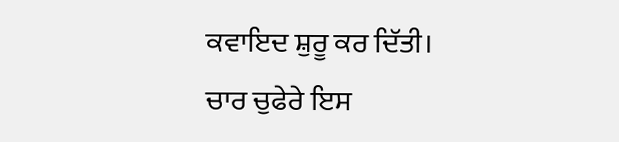ਕਵਾਇਦ ਸ਼ੁਰੂ ਕਰ ਦਿੱਤੀ।
ਚਾਰ ਚੁਫੇਰੇ ਇਸ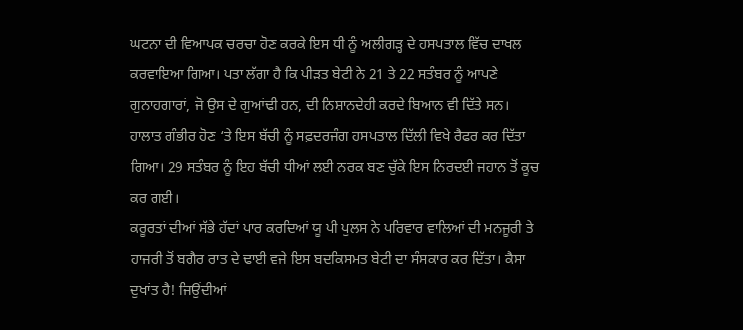ਘਟਨਾ ਦੀ ਵਿਆਪਕ ਚਰਚਾ ਹੋਣ ਕਰਕੇ ਇਸ ਧੀ ਨੂੰ ਅਲੀਗੜ੍ਹ ਦੇ ਹਸਪਤਾਲ ਵਿੱਚ ਦਾਖਲ ਕਰਵਾਇਆ ਗਿਆ। ਪਤਾ ਲੱਗਾ ਹੈ ਕਿ ਪੀੜਤ ਬੇਟੀ ਨੇ 21 ਤੇ 22 ਸਤੰਬਰ ਨੂੰ ਆਪਣੇ ਗੁਨਾਹਗਾਰਾਂ, ਜੋ ਉਸ ਦੇ ਗੁਆਂਢੀ ਹਨ, ਦੀ ਨਿਸ਼ਾਨਦੇਹੀ ਕਰਦੇ ਬਿਆਨ ਵੀ ਦਿੱਤੇ ਸਨ।
ਹਾਲਾਤ ਗੰਭੀਰ ਹੋਣ ‘ਤੇ ਇਸ ਬੱਚੀ ਨੂੰ ਸਫ਼ਦਰਜੰਗ ਹਸਪਤਾਲ ਦਿੱਲੀ ਵਿਖੇ ਰੈਫਰ ਕਰ ਦਿੱਤਾ ਗਿਆ। 29 ਸਤੰਬਰ ਨੂੰ ਇਹ ਬੱਚੀ ਧੀਆਂ ਲਈ ਨਰਕ ਬਣ ਚੁੱਕੇ ਇਸ ਨਿਰਦਈ ਜਹਾਨ ਤੋਂ ਕੂਚ ਕਰ ਗਈ।
ਕਰੂਰਤਾਂ ਦੀਆਂ ਸੱਭੇ ਹੱਦਾਂ ਪਾਰ ਕਰਦਿਆਂ ਯੂ ਪੀ ਪੁਲਸ ਨੇ ਪਰਿਵਾਰ ਵਾਲਿਆਂ ਦੀ ਮਨਜੂਰੀ ਤੇ ਹਾਜਰੀ ਤੋਂ ਬਗੈਰ ਰਾਤ ਦੇ ਢਾਈ ਵਜੇ ਇਸ ਬਦਕਿਸਮਤ ਬੇਟੀ ਦਾ ਸੰਸਕਾਰ ਕਰ ਦਿੱਤਾ। ਕੈਸਾ ਦੁਖਾਂਤ ਹੈ! ਜਿਉਂਦੀਆਂ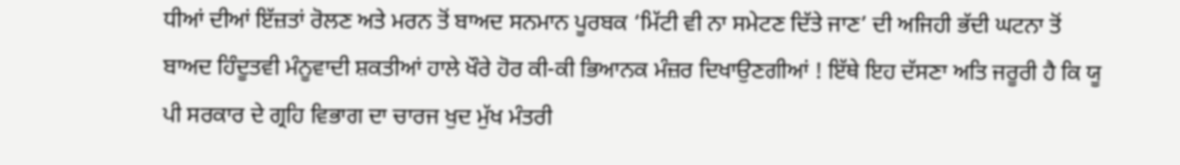ਧੀਆਂ ਦੀਆਂ ਇੱਜ਼ਤਾਂ ਰੋਲਣ ਅਤੇ ਮਰਨ ਤੋਂ ਬਾਅਦ ਸਨਮਾਨ ਪੂਰਬਕ ‘ਮਿੱਟੀ ਵੀ ਨਾ ਸਮੇਟਣ ਦਿੱਤੇ ਜਾਣ’ ਦੀ ਅਜਿਹੀ ਭੱਦੀ ਘਟਨਾ ਤੋਂ ਬਾਅਦ ਹਿੰਦੂਤਵੀ ਮੰਨੂਵਾਦੀ ਸ਼ਕਤੀਆਂ ਹਾਲੇ ਖੌਰੇ ਹੋਰ ਕੀ-ਕੀ ਭਿਆਨਕ ਮੰਜ਼ਰ ਦਿਖਾਉਣਗੀਆਂ ! ਇੱਥੇ ਇਹ ਦੱਸਣਾ ਅਤਿ ਜਰੂਰੀ ਹੈ ਕਿ ਯੂ ਪੀ ਸਰਕਾਰ ਦੇ ਗ੍ਰਹਿ ਵਿਭਾਗ ਦਾ ਚਾਰਜ ਖੁਦ ਮੁੱਖ ਮੰਤਰੀ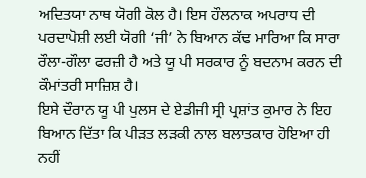ਅਦਿਤਯਾ ਨਾਥ ਯੋਗੀ ਕੋਲ ਹੈ। ਇਸ ਹੌਲਨਾਕ ਅਪਰਾਧ ਦੀ ਪਰਦਾਪੋਸ਼ੀ ਲਈ ਯੋਗੀ ‘ਜੀ’ ਨੇ ਬਿਆਨ ਕੱਢ ਮਾਰਿਆ ਕਿ ਸਾਰਾ ਰੌਲਾ-ਗੌਲਾ ਫਰਜ਼ੀ ਹੈ ਅਤੇ ਯੂ ਪੀ ਸਰਕਾਰ ਨੂੰ ਬਦਨਾਮ ਕਰਨ ਦੀ ਕੌਮਾਂਤਰੀ ਸਾਜ਼ਿਸ਼ ਹੈ।
ਇਸੇ ਦੌਰਾਨ ਯੂ ਪੀ ਪੁਲਸ ਦੇ ਏਡੀਜੀ ਸ੍ਰੀ ਪ੍ਰਸ਼ਾਂਤ ਕੁਮਾਰ ਨੇ ਇਹ ਬਿਆਨ ਦਿੱਤਾ ਕਿ ਪੀੜਤ ਲੜਕੀ ਨਾਲ ਬਲਾਤਕਾਰ ਹੋਇਆ ਹੀ ਨਹੀਂ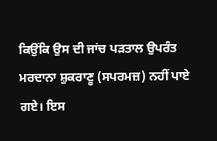ਕਿਉਂਕਿ ਉਸ ਦੀ ਜਾਂਚ ਪੜਤਾਲ ਉਪਰੰਤ ਮਰਦਾਨਾ ਸ਼ੁਕਰਾਣੂ (ਸਪਰਮਜ਼) ਨਹੀਂ ਪਾਏ ਗਏ। ਇਸ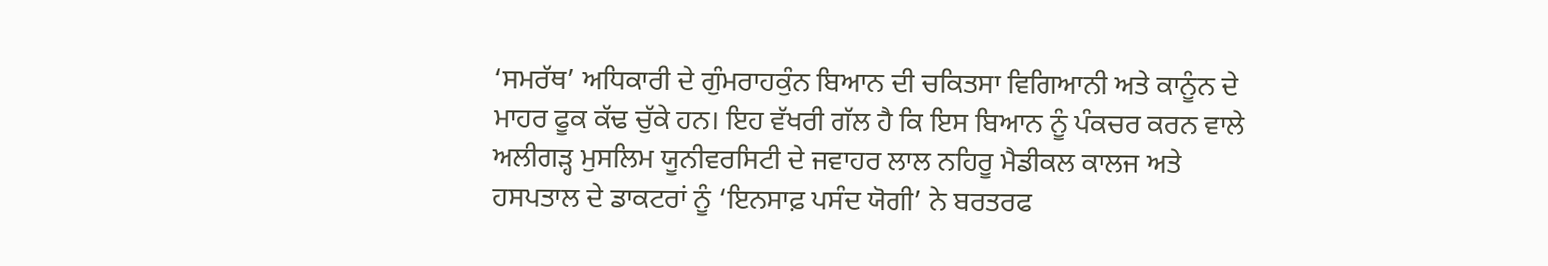‘ਸਮਰੱਥ’ ਅਧਿਕਾਰੀ ਦੇ ਗੁੰਮਰਾਹਕੁੰਨ ਬਿਆਨ ਦੀ ਚਕਿਤਸਾ ਵਿਗਿਆਨੀ ਅਤੇ ਕਾਨੂੰਨ ਦੇ ਮਾਹਰ ਫੂਕ ਕੱਢ ਚੁੱਕੇ ਹਨ। ਇਹ ਵੱਖਰੀ ਗੱਲ ਹੈ ਕਿ ਇਸ ਬਿਆਨ ਨੂੰ ਪੰਕਚਰ ਕਰਨ ਵਾਲੇ ਅਲੀਗੜ੍ਹ ਮੁਸਲਿਮ ਯੂਨੀਵਰਸਿਟੀ ਦੇ ਜਵਾਹਰ ਲਾਲ ਨਹਿਰੂ ਮੈਡੀਕਲ ਕਾਲਜ ਅਤੇ ਹਸਪਤਾਲ ਦੇ ਡਾਕਟਰਾਂ ਨੂੰ ‘ਇਨਸਾਫ਼ ਪਸੰਦ ਯੋਗੀ’ ਨੇ ਬਰਤਰਫ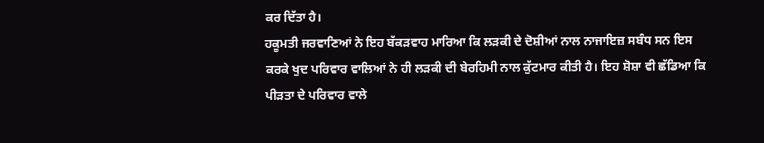ਕਰ ਦਿੱਤਾ ਹੈ।
ਹਕੂਮਤੀ ਜਰਵਾਣਿਆਂ ਨੇ ਇਹ ਬੱਕੜਵਾਹ ਮਾਰਿਆ ਕਿ ਲੜਕੀ ਦੇ ਦੋਸ਼ੀਆਂ ਨਾਲ ਨਾਜਾਇਜ਼ ਸਬੰਧ ਸਨ ਇਸ ਕਰਕੇ ਖੁਦ ਪਰਿਵਾਰ ਵਾਲਿਆਂ ਨੇ ਹੀ ਲੜਕੀ ਦੀ ਬੇਰਹਿਮੀ ਨਾਲ ਕੁੱਟਮਾਰ ਕੀਤੀ ਹੈ। ਇਹ ਸ਼ੋਸ਼ਾ ਵੀ ਛੱਡਿਆ ਕਿ ਪੀੜਤਾ ਦੇ ਪਰਿਵਾਰ ਵਾਲੇ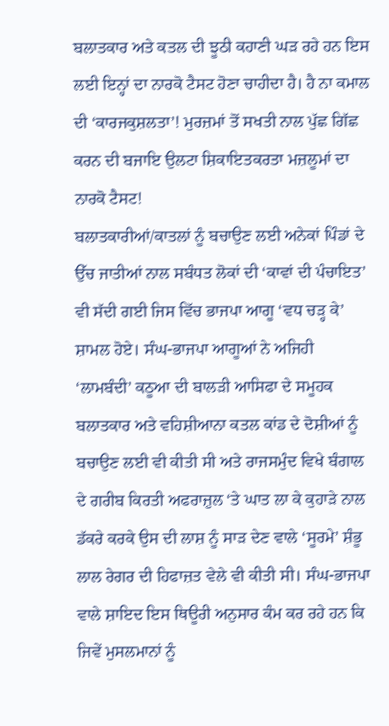ਬਲਾਤਕਾਰ ਅਤੇ ਕਤਲ ਦੀ ਝੂਠੀ ਕਹਾਣੀ ਘੜ ਰਹੇ ਹਨ ਇਸ ਲਈ ਇਨ੍ਹਾਂ ਦਾ ਨਾਰਕੋ ਟੈਸਟ ਹੋਣਾ ਚਾਹੀਦਾ ਹੈ। ਹੈ ਨਾ ਕਮਾਲ ਦੀ ‘ਕਾਰਜਕੁਸ਼ਲਤਾ’! ਮੁਰਜ਼ਮਾਂ ਤੋਂ ਸਖਤੀ ਨਾਲ ਪੁੱਛ ਗਿੱਛ ਕਰਨ ਦੀ ਬਜਾਇ ਉਲਟਾ ਸ਼ਿਕਾਇਤਕਰਤਾ ਮਜ਼ਲੂਮਾਂ ਦਾ ਨਾਰਕੋ ਟੈਸਟ!
ਬਲਾਤਕਾਰੀਆਂ/ਕਾਤਲਾਂ ਨੂੰ ਬਚਾਉਣ ਲਈ ਅਨੇਕਾਂ ਪਿੰਡਾਂ ਦੇ  ਉੱਚ ਜਾਤੀਆਂ ਨਾਲ ਸਬੰਧਤ ਲੋਕਾਂ ਦੀ ‘ਕਾਵਾਂ ਦੀ ਪੰਚਾਇਤ’ ਵੀ ਸੱਦੀ ਗਈ ਜਿਸ ਵਿੱਚ ਭਾਜਪਾ ਆਗੂ ‘ਵਧ ਚੜ੍ਹ ਕੇ’ ਸ਼ਾਮਲ ਹੋਏ। ਸੰਘ-ਭਾਜਪਾ ਆਗੂਆਂ ਨੇ ਅਜਿਹੀ  ‘ਲਾਮਬੰਦੀ’ ਕਠੂਆ ਦੀ ਬਾਲੜੀ ਆਸਿਫਾ ਦੇ ਸਮੂਹਕ ਬਲਾਤਕਾਰ ਅਤੇ ਵਹਿਸ਼ੀਆਨਾ ਕਤਲ ਕਾਂਡ ਦੇ ਦੋਸ਼ੀਆਂ ਨੂੰ ਬਚਾਉਣ ਲਈ ਵੀ ਕੀਤੀ ਸੀ ਅਤੇ ਰਾਜਸਮੁੰਦ ਵਿਖੇ ਬੰਗਾਲ ਦੇ ਗਰੀਬ ਕਿਰਤੀ ਅਫਰਾਜ਼ੁਲ ‘ਤੇ ਘਾਤ ਲਾ ਕੇ ਕੁਹਾੜੇ ਨਾਲ ਡੱਕਰੇ ਕਰਕੇ ਉਸ ਦੀ ਲਾਸ਼ ਨੂੰ ਸਾੜ ਦੇਣ ਵਾਲੇ ‘ਸੂਰਮੇ’ ਸ਼ੰਭੂ ਲਾਲ ਰੇਗਰ ਦੀ ਹਿਫਾਜ਼ਤ ਵੇਲੇ ਵੀ ਕੀਤੀ ਸੀ। ਸੰਘ-ਭਾਜਪਾ ਵਾਲੇ ਸ਼ਾਇਦ ਇਸ ਥਿਊਰੀ ਅਨੁਸਾਰ ਕੰਮ ਕਰ ਰਹੇ ਹਨ ਕਿ ਜਿਵੇਂ ਮੁਸਲਮਾਨਾਂ ਨੂੰ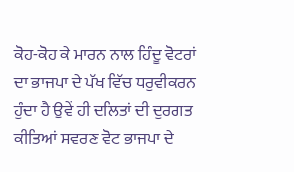ਕੋਹ-ਕੋਹ ਕੇ ਮਾਰਨ ਨਾਲ ਹਿੰਦੂ ਵੋਟਰਾਂ ਦਾ ਭਾਜਪਾ ਦੇ ਪੱਖ ਵਿੱਚ ਧਰੁਵੀਕਰਨ ਹੁੰਦਾ ਹੈ ਉਵੇਂ ਹੀ ਦਲਿਤਾਂ ਦੀ ਦੁਰਗਤ ਕੀਤਿਆਂ ਸਵਰਣ ਵੋਟ ਭਾਜਪਾ ਦੇ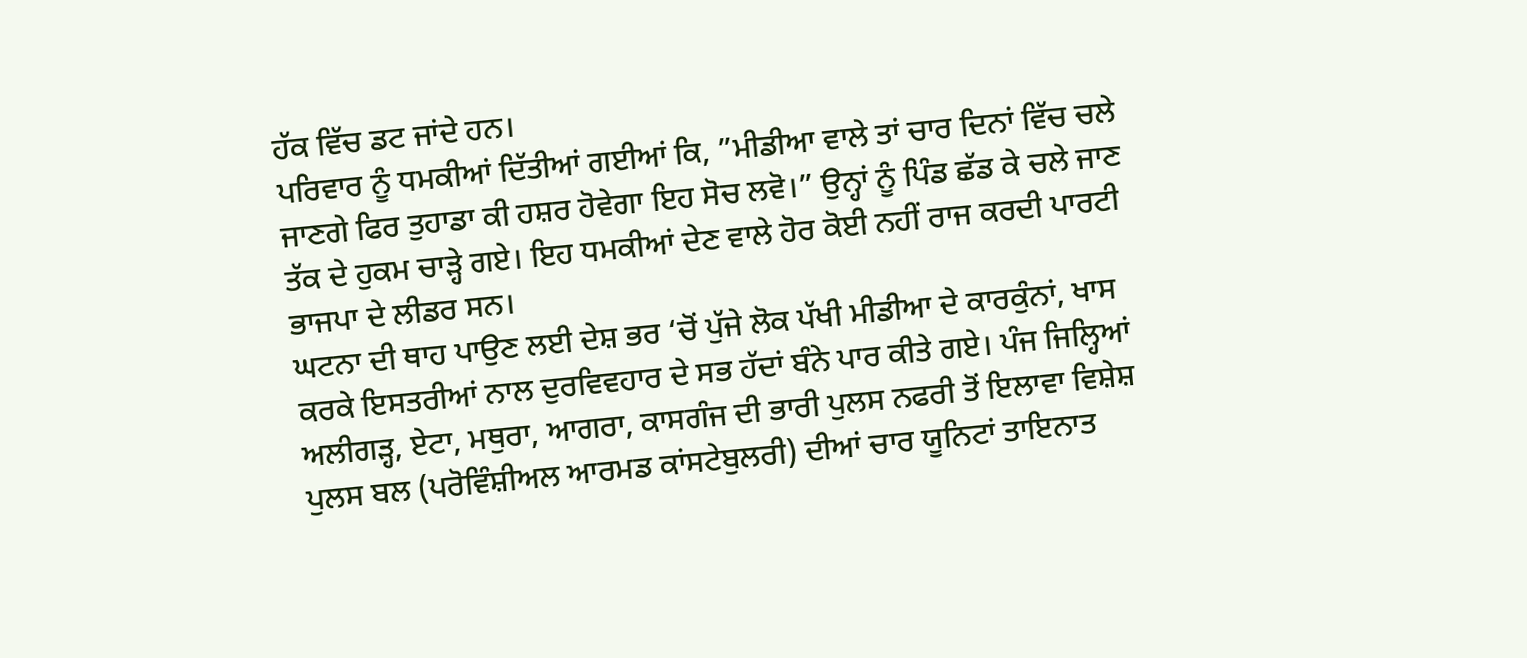ਹੱਕ ਵਿੱਚ ਡਟ ਜਾਂਦੇ ਹਨ।
ਪਰਿਵਾਰ ਨੂੰ ਧਮਕੀਆਂ ਦਿੱਤੀਆਂ ਗਈਆਂ ਕਿ, ”ਮੀਡੀਆ ਵਾਲੇ ਤਾਂ ਚਾਰ ਦਿਨਾਂ ਵਿੱਚ ਚਲੇ ਜਾਣਗੇ ਫਿਰ ਤੁਹਾਡਾ ਕੀ ਹਸ਼ਰ ਹੋਵੇਗਾ ਇਹ ਸੋਚ ਲਵੋ।” ਉਨ੍ਹਾਂ ਨੂੰ ਪਿੰਡ ਛੱਡ ਕੇ ਚਲੇ ਜਾਣ ਤੱਕ ਦੇ ਹੁਕਮ ਚਾੜ੍ਹੇ ਗਏ। ਇਹ ਧਮਕੀਆਂ ਦੇਣ ਵਾਲੇ ਹੋਰ ਕੋਈ ਨਹੀਂ ਰਾਜ ਕਰਦੀ ਪਾਰਟੀ ਭਾਜਪਾ ਦੇ ਲੀਡਰ ਸਨ।
ਘਟਨਾ ਦੀ ਥਾਹ ਪਾਉਣ ਲਈ ਦੇਸ਼ ਭਰ ‘ਚੋਂ ਪੁੱਜੇ ਲੋਕ ਪੱਖੀ ਮੀਡੀਆ ਦੇ ਕਾਰਕੁੰਨਾਂ, ਖਾਸ ਕਰਕੇ ਇਸਤਰੀਆਂ ਨਾਲ ਦੁਰਵਿਵਹਾਰ ਦੇ ਸਭ ਹੱਦਾਂ ਬੰਨੇ ਪਾਰ ਕੀਤੇ ਗਏ। ਪੰਜ ਜਿਲ੍ਹਿਆਂ ਅਲੀਗੜ੍ਹ, ਏਟਾ, ਮਥੁਰਾ, ਆਗਰਾ, ਕਾਸਗੰਜ ਦੀ ਭਾਰੀ ਪੁਲਸ ਨਫਰੀ ਤੋਂ ਇਲਾਵਾ ਵਿਸ਼ੇਸ਼ ਪੁਲਸ ਬਲ (ਪਰੋਵਿੰਸ਼ੀਅਲ ਆਰਮਡ ਕਾਂਸਟੇਬੁਲਰੀ) ਦੀਆਂ ਚਾਰ ਯੂਨਿਟਾਂ ਤਾਇਨਾਤ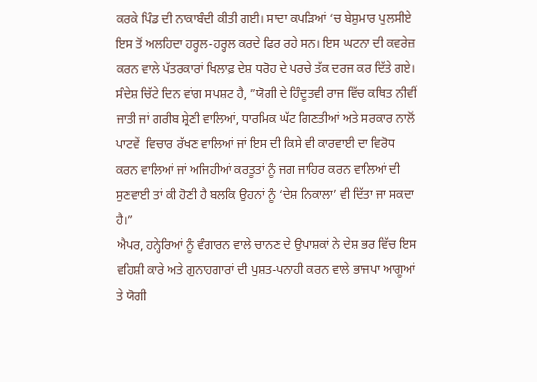ਕਰਕੇ ਪਿੰਡ ਦੀ ਨਾਕਾਬੰਦੀ ਕੀਤੀ ਗਈ। ਸਾਦਾ ਕਪੜਿਆਂ ‘ਚ ਬੇਸ਼ੁਮਾਰ ਪੁਲਸੀਏ ਇਸ ਤੋਂ ਅਲਹਿਦਾ ਹਰ੍ਹਲ-ਹਰ੍ਹਲ ਕਰਦੇ ਫਿਰ ਰਹੇ ਸਨ। ਇਸ ਘਟਨਾ ਦੀ ਕਵਰੇਜ਼ ਕਰਨ ਵਾਲੇ ਪੱਤਰਕਾਰਾਂ ਖਿਲਾਫ਼ ਦੇਸ਼ ਧਰੋਹ ਦੇ ਪਰਚੇ ਤੱਕ ਦਰਜ ਕਰ ਦਿੱਤੇ ਗਏ।
ਸੰਦੇਸ਼ ਚਿੱਟੇ ਦਿਨ ਵਾਂਗ ਸਪਸ਼ਟ ਹੈ, ”ਯੋਗੀ ਦੇ ਹਿੰਦੂਤਵੀ ਰਾਜ ਵਿੱਚ ਕਥਿਤ ਨੀਵੀਂ ਜਾਤੀ ਜਾਂ ਗਰੀਬ ਸ਼੍ਰੇਣੀ ਵਾਲਿਆਂ, ਧਾਰਮਿਕ ਘੱਟ ਗਿਣਤੀਆਂ ਅਤੇ ਸਰਕਾਰ ਨਾਲੋਂ  ਪਾਟਵੇਂ  ਵਿਚਾਰ ਰੱਖਣ ਵਾਲਿਆਂ ਜਾਂ ਇਸ ਦੀ ਕਿਸੇ ਵੀ ਕਾਰਵਾਈ ਦਾ ਵਿਰੋਧ ਕਰਨ ਵਾਲਿਆਂ ਜਾਂ ਅਜਿਹੀਆਂ ਕਰਤੂਤਾਂ ਨੂੰ ਜਗ ਜਾਹਿਰ ਕਰਨ ਵਾਲਿਆਂ ਦੀ ਸੁਣਵਾਈ ਤਾਂ ਕੀ ਹੋਣੀ ਹੈ ਬਲਕਿ ਉਹਨਾਂ ਨੂੰ ‘ਦੇਸ਼ ਨਿਕਾਲਾ’ ਵੀ ਦਿੱਤਾ ਜਾ ਸਕਦਾ ਹੈ।”
ਐਪਰ, ਹਨ੍ਹੇਰਿਆਂ ਨੂੰ ਵੰਗਾਰਨ ਵਾਲੇ ਚਾਨਣ ਦੇ ਉਪਾਸ਼ਕਾਂ ਨੇ ਦੇਸ਼ ਭਰ ਵਿੱਚ ਇਸ ਵਹਿਸ਼ੀ ਕਾਰੇ ਅਤੇ ਗੁਨਾਹਗਾਰਾਂ ਦੀ ਪੁਸ਼ਤ-ਪਨਾਹੀ ਕਰਨ ਵਾਲੇ ਭਾਜਪਾ ਆਗੂਆਂ ਤੇ ਯੋਗੀ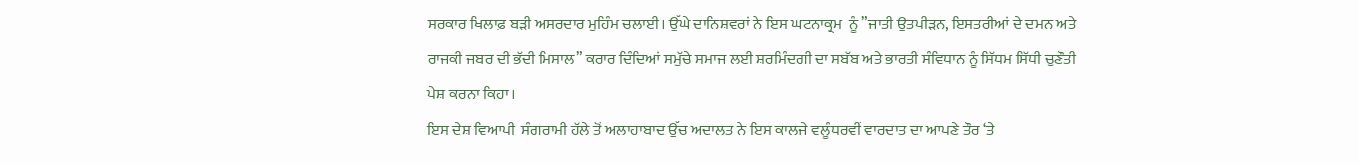ਸਰਕਾਰ ਖਿਲਾਫ਼ ਬੜੀ ਅਸਰਦਾਰ ਮੁਹਿੰਮ ਚਲਾਈ। ਉੱਘੇ ਦਾਨਿਸ਼ਵਰਾਂ ਨੇ ਇਸ ਘਟਨਾਕ੍ਰਮ  ਨੂੰ ”ਜਾਤੀ ਉਤਪੀੜਨ, ਇਸਤਰੀਆਂ ਦੇ ਦਮਨ ਅਤੇ ਰਾਜਕੀ ਜਬਰ ਦੀ ਭੱਦੀ ਮਿਸਾਲ” ਕਰਾਰ ਦਿੰਦਿਆਂ ਸਮੁੱਚੇ ਸਮਾਜ ਲਈ ਸ਼ਰਮਿੰਦਗੀ ਦਾ ਸਬੱਬ ਅਤੇ ਭਾਰਤੀ ਸੰਵਿਧਾਨ ਨੂੰ ਸਿੱਧਮ ਸਿੱਧੀ ਚੁਣੌਤੀ ਪੇਸ਼ ਕਰਨਾ ਕਿਹਾ।
ਇਸ ਦੇਸ਼ ਵਿਆਪੀ  ਸੰਗਰਾਮੀ ਹੱਲੇ ਤੋਂ ਅਲਾਹਾਬਾਦ ਉੱਚ ਅਦਾਲਤ ਨੇ ਇਸ ਕਾਲਜੇ ਵਲੂੰਧਰਵੀਂ ਵਾਰਦਾਤ ਦਾ ਆਪਣੇ ਤੌਰ ‘ਤੇ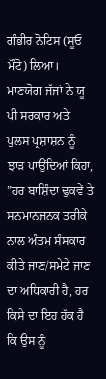ਗੰਭੀਰ ਨੋਟਿਸ (ਸੂਓ ਮੌਟੋ) ਲਿਆ। ਮਾਣਯੋਗ ਜੱਜਾਂ ਨੇ ਯੂ ਪੀ ਸਰਕਾਰ ਅਤੇ ਪੁਲਸ ਪ੍ਰਸ਼ਾਸ਼ਨ ਨੂੰ ਝਾੜ ਪਾਉਂਦਿਆਂ ਕਿਹਾ, ”ਹਰ ਬਾਸ਼ਿੰਦਾ ਢੁਕਵੇਂ ਤੇ ਸਨਮਾਨਜਨਕ ਤਰੀਕੇ ਨਾਲ ਅੰਤਮ ਸੰਸਕਾਰ ਕੀਤੇ ਜਾਣ/ਸਮੇਟੇ ਜਾਣ ਦਾ ਅਧਿਕਾਰੀ ਹੈ, ਹਰ ਕਿਸੇ ਦਾ ਇਹ ਹੱਕ ਹੈ ਕਿ ਉਸ ਨੂੰ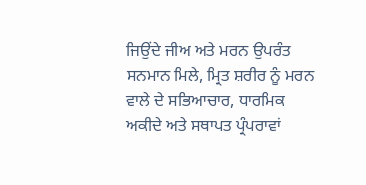ਜਿਉਂਦੇ ਜੀਅ ਅਤੇ ਮਰਨ ਉਪਰੰਤ ਸਨਮਾਨ ਮਿਲੇ, ਮ੍ਰਿਤ ਸ਼ਰੀਰ ਨੂੰ ਮਰਨ ਵਾਲੇ ਦੇ ਸਭਿਆਚਾਰ, ਧਾਰਮਿਕ ਅਕੀਦੇ ਅਤੇ ਸਥਾਪਤ ਪ੍ਰੰਪਰਾਵਾਂ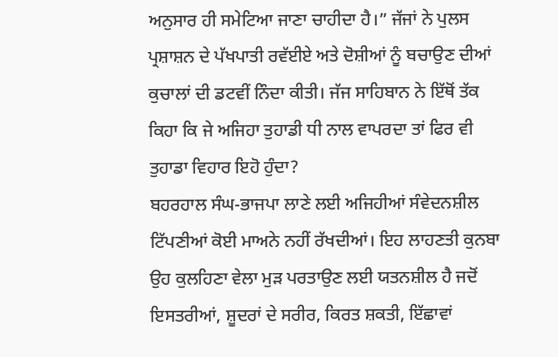ਅਨੁਸਾਰ ਹੀ ਸਮੇਟਿਆ ਜਾਣਾ ਚਾਹੀਦਾ ਹੈ।” ਜੱਜਾਂ ਨੇ ਪੁਲਸ ਪ੍ਰਸ਼ਾਸ਼ਨ ਦੇ ਪੱਖਪਾਤੀ ਰਵੱਈਏ ਅਤੇ ਦੋਸ਼ੀਆਂ ਨੂੰ ਬਚਾਉਣ ਦੀਆਂ ਕੁਚਾਲਾਂ ਦੀ ਡਟਵੀਂ ਨਿੰਦਾ ਕੀਤੀ। ਜੱਜ ਸਾਹਿਬਾਨ ਨੇ ਇੱਥੋਂ ਤੱਕ ਕਿਹਾ ਕਿ ਜੇ ਅਜਿਹਾ ਤੁਹਾਡੀ ਧੀ ਨਾਲ ਵਾਪਰਦਾ ਤਾਂ ਫਿਰ ਵੀ ਤੁਹਾਡਾ ਵਿਹਾਰ ਇਹੋ ਹੁੰਦਾ?
ਬਹਰਹਾਲ ਸੰਘ-ਭਾਜਪਾ ਲਾਣੇ ਲਈ ਅਜਿਹੀਆਂ ਸੰਵੇਦਨਸ਼ੀਲ ਟਿੱਪਣੀਆਂ ਕੋਈ ਮਾਅਨੇ ਨਹੀਂ ਰੱਖਦੀਆਂ। ਇਹ ਲਾਹਣਤੀ ਕੁਨਬਾ ਉਹ ਕੁਲਹਿਣਾ ਵੇਲਾ ਮੁੜ ਪਰਤਾਉਣ ਲਈ ਯਤਨਸ਼ੀਲ ਹੈ ਜਦੋਂ ਇਸਤਰੀਆਂ, ਸ਼ੂਦਰਾਂ ਦੇ ਸਰੀਰ, ਕਿਰਤ ਸ਼ਕਤੀ, ਇੱਛਾਵਾਂ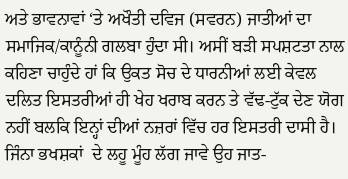ਅਤੇ ਭਾਵਨਾਵਾਂ ‘ਤੇ ਅਖੌਤੀ ਦਵਿਜ (ਸਵਰਨ) ਜਾਤੀਆਂ ਦਾ ਸਮਾਜਿਕ/ਕਾਨੂੰਨੀ ਗਲਬਾ ਹੁੰਦਾ ਸੀ। ਅਸੀਂ ਬੜੀ ਸਪਸ਼ਟਤਾ ਨਾਲ ਕਹਿਣਾ ਚਾਹੁੰਦੇ ਹਾਂ ਕਿ ਉਕਤ ਸੋਚ ਦੇ ਧਾਰਨੀਆਂ ਲਈ ਕੇਵਲ ਦਲਿਤ ਇਸਤਰੀਆਂ ਹੀ ਖੇਹ ਖਰਾਬ ਕਰਨ ਤੇ ਵੱਢ-ਟੁੱਕ ਦੇਣ ਯੋਗ ਨਹੀਂ ਬਲਕਿ ਇਨ੍ਹਾਂ ਦੀਆਂ ਨਜ਼ਰਾਂ ਵਿੱਚ ਹਰ ਇਸਤਰੀ ਦਾਸੀ ਹੈ। ਜਿੰਨਾ ਭਖਸ਼ਕਾਂ  ਦੇ ਲਹੂ ਮੂੰਹ ਲੱਗ ਜਾਵੇ ਉਹ ਜਾਤ-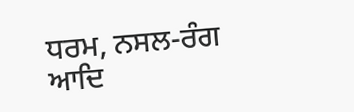ਧਰਮ, ਨਸਲ-ਰੰਗ ਆਦਿ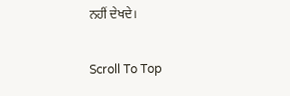ਨਹੀਂ ਦੇਖਦੇ।

Scroll To Top